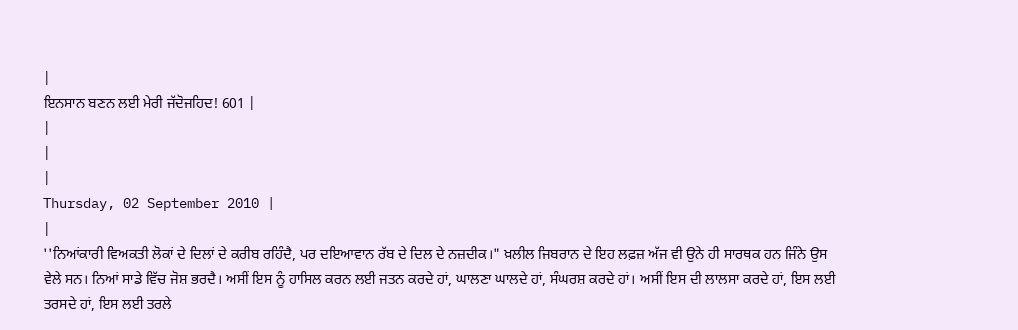|
ਇਨਸਾਨ ਬਣਨ ਲਈ ਮੇਰੀ ਜੱਦੋਜਹਿਦ! 601 |
|
|
|
Thursday, 02 September 2010 |
|
''ਨਿਆਂਕਾਰੀ ਵਿਅਕਤੀ ਲੋਕਾਂ ਦੇ ਦਿਲਾਂ ਦੇ ਕਰੀਬ ਰਹਿੰਦੈ, ਪਰ ਦਇਆਵਾਨ ਰੱਬ ਦੇ ਦਿਲ ਦੇ ਨਜ਼ਦੀਕ।" ਖ਼ਲੀਲ ਜਿਬਰਾਨ ਦੇ ਇਹ ਲਫ਼ਜ਼ ਅੱਜ ਵੀ ਉਨੇ ਹੀ ਸਾਰਥਕ ਹਨ ਜਿੰਨੇ ਉਸ ਵੇਲੇ ਸਨ। ਨਿਆਂ ਸਾਡੇ ਵਿੱਚ ਜੋਸ਼ ਭਰਦੈ। ਅਸੀਂ ਇਸ ਨੂੰ ਹਾਸਿਲ ਕਰਨ ਲਈ ਜਤਨ ਕਰਦੇ ਹਾਂ, ਘਾਲਣਾ ਘਾਲਦੇ ਹਾਂ, ਸੰਘਰਸ਼ ਕਰਦੇ ਹਾਂ। ਅਸੀਂ ਇਸ ਦੀ ਲਾਲਸਾ ਕਰਦੇ ਹਾਂ, ਇਸ ਲਈ ਤਰਸਦੇ ਹਾਂ, ਇਸ ਲਈ ਤਰਲੇ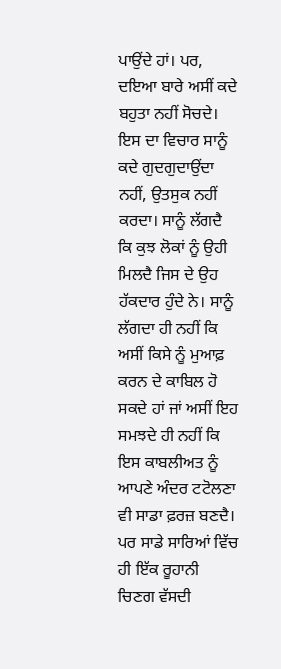ਪਾਉਂਦੇ ਹਾਂ। ਪਰ, ਦਇਆ ਬਾਰੇ ਅਸੀਂ ਕਦੇ ਬਹੁਤਾ ਨਹੀਂ ਸੋਚਦੇ। ਇਸ ਦਾ ਵਿਚਾਰ ਸਾਨੂੰ ਕਦੇ ਗੁਦਗੁਦਾਉਂਦਾ ਨਹੀਂ, ਉਤਸੁਕ ਨਹੀਂ ਕਰਦਾ। ਸਾਨੂੰ ਲੱਗਦੈ ਕਿ ਕੁਝ ਲੋਕਾਂ ਨੂੰ ਉਹੀ ਮਿਲਦੈ ਜਿਸ ਦੇ ਉਹ ਹੱਕਦਾਰ ਹੁੰਦੇ ਨੇ। ਸਾਨੂੰ ਲੱਗਦਾ ਹੀ ਨਹੀਂ ਕਿ ਅਸੀਂ ਕਿਸੇ ਨੂੰ ਮੁਆਫ਼ ਕਰਨ ਦੇ ਕਾਬਿਲ ਹੋ ਸਕਦੇ ਹਾਂ ਜਾਂ ਅਸੀਂ ਇਹ ਸਮਝਦੇ ਹੀ ਨਹੀਂ ਕਿ ਇਸ ਕਾਬਲੀਅਤ ਨੂੰ ਆਪਣੇ ਅੰਦਰ ਟਟੋਲਣਾ ਵੀ ਸਾਡਾ ਫ਼ਰਜ਼ ਬਣਦੈ। ਪਰ ਸਾਡੇ ਸਾਰਿਆਂ ਵਿੱਚ ਹੀ ਇੱਕ ਰੂਹਾਨੀ ਚਿਣਗ ਵੱਸਦੀ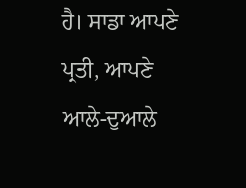ਹੈ। ਸਾਡਾ ਆਪਣੇ ਪ੍ਰਤੀ, ਆਪਣੇ ਆਲੇ-ਦੁਆਲੇ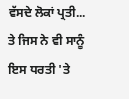ਵੱਸਦੇ ਲੋਕਾਂ ਪ੍ਰਤੀ... ਤੇ ਜਿਸ ਨੇ ਵੀ ਸਾਨੂੰ ਇਸ ਧਰਤੀ 'ਤੇ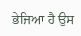ਭੇਜਿਆ ਹੈ ਉਸ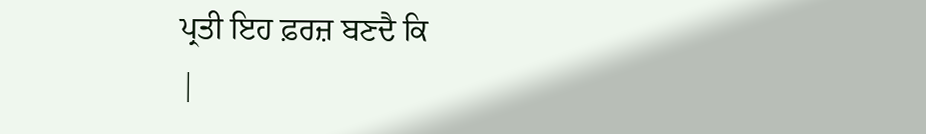ਪ੍ਰਤੀ ਇਹ ਫ਼ਰਜ਼ ਬਣਦੈ ਕਿ
|